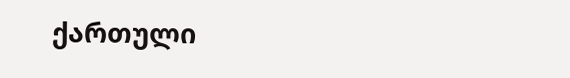ქართული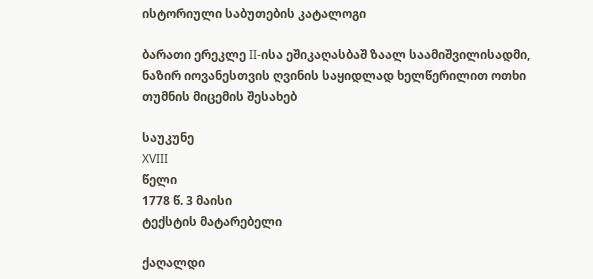ისტორიული საბუთების კატალოგი

ბარათი ერეკლე II-ისა ეშიკაღასბაშ ზაალ საამიშვილისადმი, ნაზირ იოვანესთვის ღვინის საყიდლად ხელწერილით ოთხი თუმნის მიცემის შესახებ

საუკუნე
XVIII
წელი
1778 წ. 3 მაისი
ტექსტის მატარებელი

ქაღალდი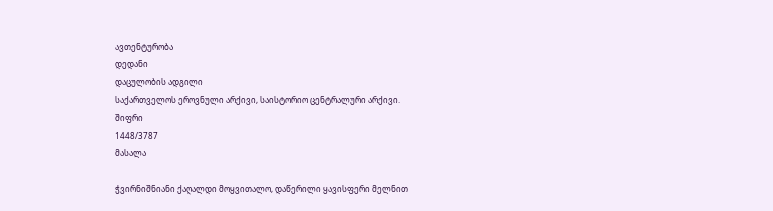ავთენტურობა
დედანი
დაცულობის ადგილი
საქართველოს ეროვნული არქივი, საისტორიო ცენტრალური არქივი.
შიფრი
1448/3787
მასალა

ჭვირნიშნიანი ქაღალდი მოყვითალო, დაწერილი ყავისფერი მელნით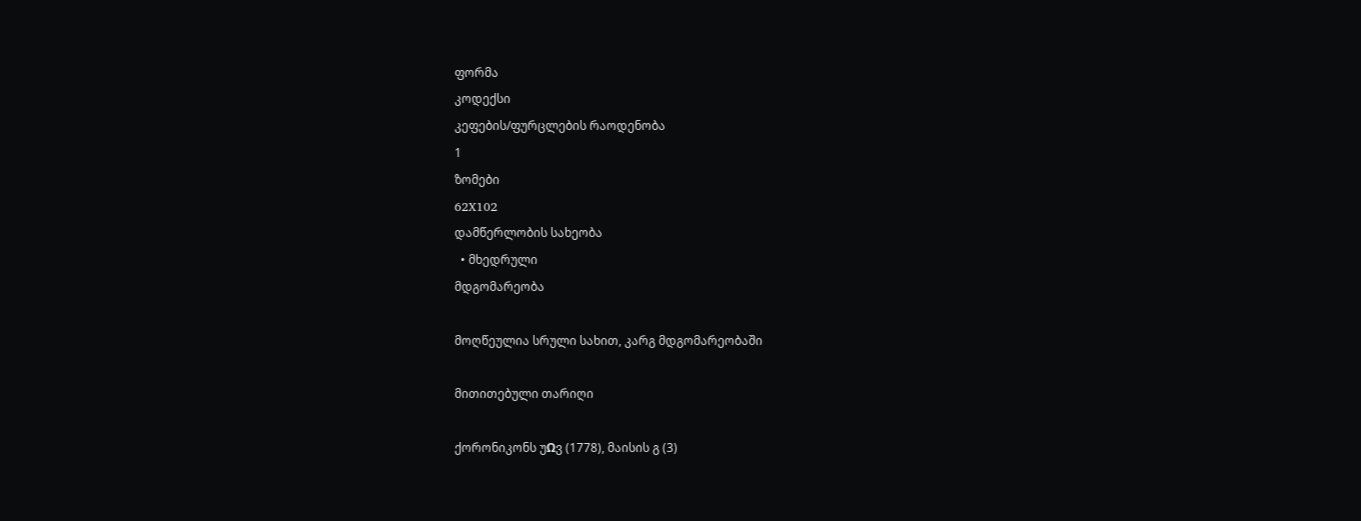ფორმა
კოდექსი
კეფების/ფურცლების რაოდენობა
1
ზომები
62X102
დამწერლობის სახეობა
  • მხედრული
მდგომარეობა

მოღწეულია სრული სახით, კარგ მდგომარეობაში

მითითებული თარიღი

ქორონიკონს უΩვ (1778), მაისის გ (3)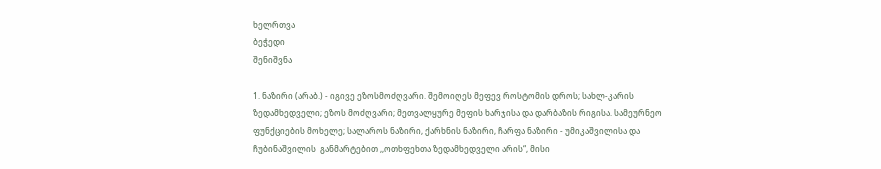ხელრთვა
ბეჭედი
შენიშვნა

1. ნაზირი (არაბ.) - იგივე ეზოსმოძღვარი. შემოიღეს მეფევ როსტომის დროს; სახლ-კარის ზედამხედველი; ეზოს მოძღვარი; მეთვალყურე მეფის ხარჯისა და დარბაზის რიგისა. სამეურნეო ფუნქციების მოხელე; სალაროს ნაზირი, ქარხნის ნაზირი, ჩარფა ნაზირი - უმიკაშვილისა და ჩუბინაშვილის  განმარტებით ,,ოთხფეხთა ზედამხედველი არის“, მისი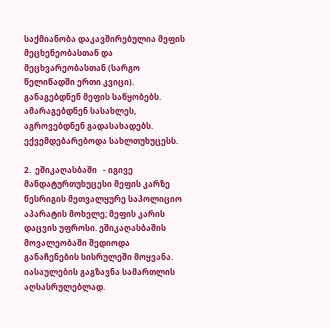საქმიანობა დაკავშირებულია მეფის მეცხენეობასთან და მეცხვარეობასთან (სარგო წელიწადში ერთი კვიცი). განაგებდნენ მეფის საწყობებს. ამარაგებდნენ სასახლეს, აგროვებდნენ გადასახადებს. ექვემდებარებოდა სახლთუხუცესს.

2.  ეშიკაღასბაში   - იგივე მანდატურთუხუცესი მეფის კარზე წესრიგის მეთვალყურე საპოლიციო აპარატის მოხელე; მეფის კარის დაცვის უფროსი. ეშიკაღასბაშის მოვალეობაში შედიოდა  განაჩენების სისრულეში მოყვანა. იასაულების გაგზავნა სამართლის აღსასრულებლად.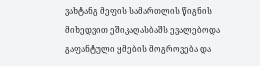ვახტანგ მეფის სამართლის წიგნის მიხედვით ეშიკაღასბაშს ევალებოდა  გაფანტული ყმების მოგროვება და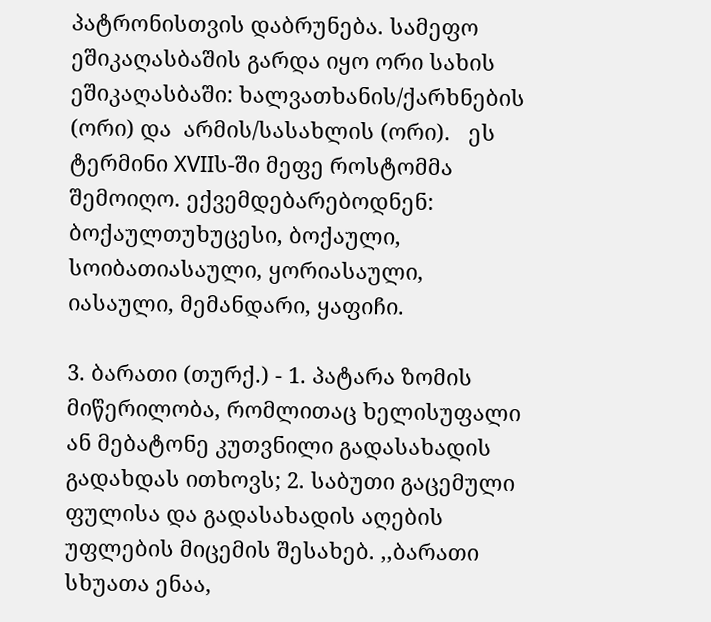პატრონისთვის დაბრუნება. სამეფო ეშიკაღასბაშის გარდა იყო ორი სახის ეშიკაღასბაში: ხალვათხანის/ქარხნების (ორი) და  არმის/სასახლის (ორი).   ეს ტერმინი XVIIს-ში მეფე როსტომმა შემოიღო. ექვემდებარებოდნენ: ბოქაულთუხუცესი, ბოქაული, სოიბათიასაული, ყორიასაული, იასაული, მემანდარი, ყაფიჩი.

3. ბარათი (თურქ.) - 1. პატარა ზომის მიწერილობა, რომლითაც ხელისუფალი ან მებატონე კუთვნილი გადასახადის გადახდას ითხოვს; 2. საბუთი გაცემული ფულისა და გადასახადის აღების უფლების მიცემის შესახებ. ,,ბარათი სხუათა ენაა,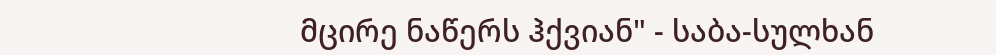მცირე ნაწერს ჰქვიან" - საბა-სულხან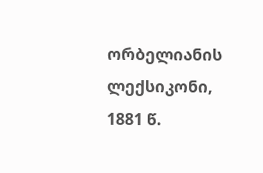ორბელიანის ლექსიკონი, 1881 წ.